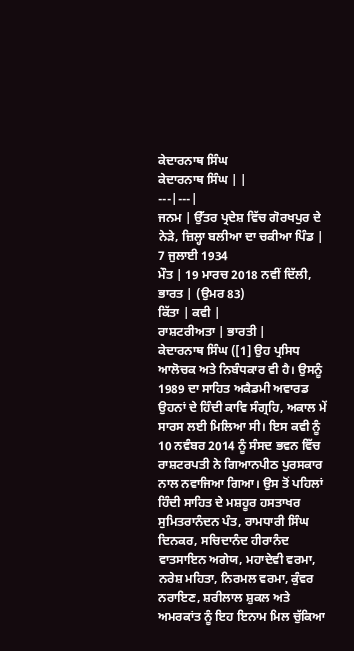ਕੇਦਾਰਨਾਥ ਸਿੰਘ
ਕੇਦਾਰਨਾਥ ਸਿੰਘ | |
---|---|
ਜਨਮ | ਉੱਤਰ ਪ੍ਰਦੇਸ਼ ਵਿੱਚ ਗੋਰਖਪੁਰ ਦੇ ਨੇੜੇ, ਜ਼ਿਲ੍ਹਾ ਬਲੀਆ ਦਾ ਚਕੀਆ ਪਿੰਡ | 7 ਜੁਲਾਈ 1934
ਮੌਤ | 19 ਮਾਰਚ 2018 ਨਵੀਂ ਦਿੱਲੀ, ਭਾਰਤ | (ਉਮਰ 83)
ਕਿੱਤਾ | ਕਵੀ |
ਰਾਸ਼ਟਰੀਅਤਾ | ਭਾਰਤੀ |
ਕੇਦਾਰਨਾਥ ਸਿੰਘ ([1] ਉਹ ਪ੍ਰਸਿਧ ਆਲੋਚਕ ਅਤੇ ਨਿਬੰਧਕਾਰ ਵੀ ਹੈ। ਉਸਨੂੰ 1989 ਦਾ ਸਾਹਿਤ ਅਕੈਡਮੀ ਅਵਾਰਡ ਉਹਨਾਂ ਦੇ ਹਿੰਦੀ ਕਾਵਿ ਸੰਗ੍ਰਹਿ, ਅਕਾਲ ਮੇਂ ਸਾਰਸ ਲਈ ਮਿਲਿਆ ਸੀ। ਇਸ ਕਵੀ ਨੂੰ 10 ਨਵੰਬਰ 2014 ਨੂੰ ਸੰਸਦ ਭਵਨ ਵਿੱਚ ਰਾਸ਼ਟਰਪਤੀ ਨੇ ਗਿਆਨਪੀਠ ਪੁਰਸਕਾਰ ਨਾਲ ਨਵਾਜਿਆ ਗਿਆ। ਉਸ ਤੋਂ ਪਹਿਲਾਂ ਹਿੰਦੀ ਸਾਹਿਤ ਦੇ ਮਸ਼ਹੂਰ ਹਸਤਾਖਰ ਸੁਮਿਤਰਾਨੰਦਨ ਪੰਤ, ਰਾਮਧਾਰੀ ਸਿੰਘ ਦਿਨਕਰ, ਸਚਿਦਾਨੰਦ ਹੀਰਾਨੰਦ ਵਾਤਸਾਇਨ ਅਗੇਯ, ਮਹਾਦੇਵੀ ਵਰਮਾ, ਨਰੇਸ਼ ਮਹਿਤਾ, ਨਿਰਮਲ ਵਰਮਾ, ਕੁੰਵਰ ਨਰਾਇਣ, ਸ਼ਰੀਲਾਲ ਸ਼ੁਕਲ ਅਤੇ ਅਮਰਕਾਂਤ ਨੂੰ ਇਹ ਇਨਾਮ ਮਿਲ ਚੁੱਕਿਆ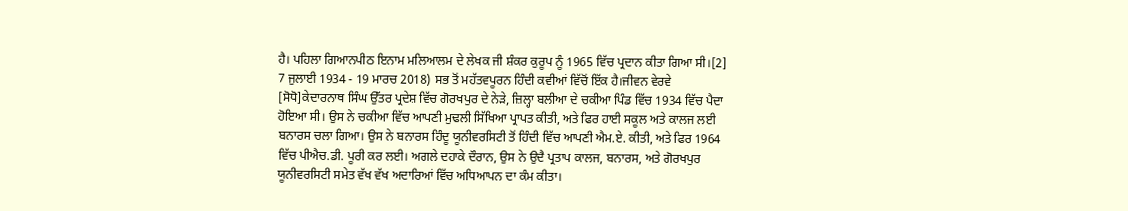ਹੈ। ਪਹਿਲਾ ਗਿਆਨਪੀਠ ਇਨਾਮ ਮਲਿਆਲਮ ਦੇ ਲੇਖਕ ਜੀ ਸ਼ੰਕਰ ਕੁਰੂਪ ਨੂੰ 1965 ਵਿੱਚ ਪ੍ਰਦਾਨ ਕੀਤਾ ਗਿਆ ਸੀ।[2]
7 ਜੁਲਾਈ 1934 - 19 ਮਾਰਚ 2018) ਸਭ ਤੋਂ ਮਹੱਤਵਪੂਰਨ ਹਿੰਦੀ ਕਵੀਆਂ ਵਿੱਚੋਂ ਇੱਕ ਹੈ।ਜੀਵਨ ਵੇਰਵੇ
[ਸੋਧੋ]ਕੇਦਾਰਨਾਥ ਸਿੰਘ ਉੱਤਰ ਪ੍ਰਦੇਸ਼ ਵਿੱਚ ਗੋਰਖਪੁਰ ਦੇ ਨੇੜੇ, ਜ਼ਿਲ੍ਹਾ ਬਲੀਆ ਦੇ ਚਕੀਆ ਪਿੰਡ ਵਿੱਚ 1934 ਵਿੱਚ ਪੈਦਾ ਹੋਇਆ ਸੀ। ਉਸ ਨੇ ਚਕੀਆ ਵਿੱਚ ਆਪਣੀ ਮੁਢਲੀ ਸਿੱਖਿਆ ਪ੍ਰਾਪਤ ਕੀਤੀ, ਅਤੇ ਫਿਰ ਹਾਈ ਸਕੂਲ ਅਤੇ ਕਾਲਜ ਲਈ ਬਨਾਰਸ ਚਲਾ ਗਿਆ। ਉਸ ਨੇ ਬਨਾਰਸ ਹਿੰਦੂ ਯੂਨੀਵਰਸਿਟੀ ਤੋਂ ਹਿੰਦੀ ਵਿੱਚ ਆਪਣੀ ਐਮ.ਏ. ਕੀਤੀ, ਅਤੇ ਫਿਰ 1964 ਵਿੱਚ ਪੀਐਚ.ਡੀ. ਪੂਰੀ ਕਰ ਲਈ। ਅਗਲੇ ਦਹਾਕੇ ਦੌਰਾਨ, ਉਸ ਨੇ ਉਦੈ ਪ੍ਰਤਾਪ ਕਾਲਜ, ਬਨਾਰਸ, ਅਤੇ ਗੋਰਖਪੁਰ ਯੂਨੀਵਰਸਿਟੀ ਸਮੇਤ ਵੱਖ ਵੱਖ ਅਦਾਰਿਆਂ ਵਿੱਚ ਅਧਿਆਪਨ ਦਾ ਕੰਮ ਕੀਤਾ।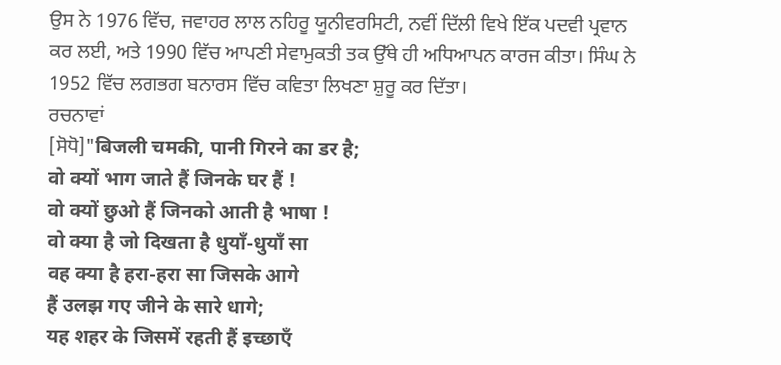ਉਸ ਨੇ 1976 ਵਿੱਚ, ਜਵਾਹਰ ਲਾਲ ਨਹਿਰੂ ਯੂਨੀਵਰਸਿਟੀ, ਨਵੀਂ ਦਿੱਲੀ ਵਿਖੇ ਇੱਕ ਪਦਵੀ ਪ੍ਰਵਾਨ ਕਰ ਲਈ, ਅਤੇ 1990 ਵਿੱਚ ਆਪਣੀ ਸੇਵਾਮੁਕਤੀ ਤਕ ਉੱਥੇ ਹੀ ਅਧਿਆਪਨ ਕਾਰਜ ਕੀਤਾ। ਸਿੰਘ ਨੇ 1952 ਵਿੱਚ ਲਗਭਗ ਬਨਾਰਸ ਵਿੱਚ ਕਵਿਤਾ ਲਿਖਣਾ ਸ਼ੁਰੂ ਕਰ ਦਿੱਤਾ।
ਰਚਨਾਵਾਂ
[ਸੋਧੋ]"बिजली चमकी, पानी गिरने का डर है;
वो क्यों भाग जाते हैं जिनके घर हैं !
वो क्यों छुओ हैं जिनको आती है भाषा !
वो क्या है जो दिखता है धुयाँ-धुयाँ सा
वह क्या है हरा-हरा सा जिसके आगे
हैं उलझ गए जीने के सारे धागे;
यह शहर के जिसमें रहती हैं इच्छाएँ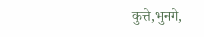कुत्ते,भुनगे,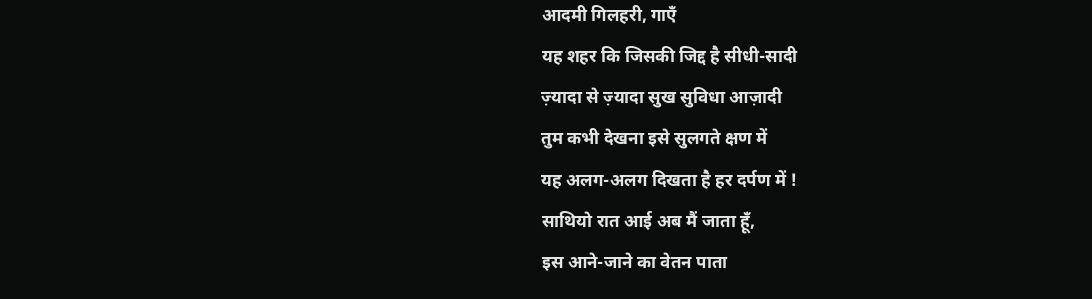आदमी गिलहरी, गाएँ
यह शहर कि जिसकी जिद्द है सीधी-सादी
ज़्यादा से ज़्यादा सुख सुविधा आज़ादी
तुम कभी देखना इसे सुलगते क्षण में
यह अलग-अलग दिखता है हर दर्पण में !
साथियो रात आई अब मैं जाता हूँ,
इस आने-जाने का वेतन पाता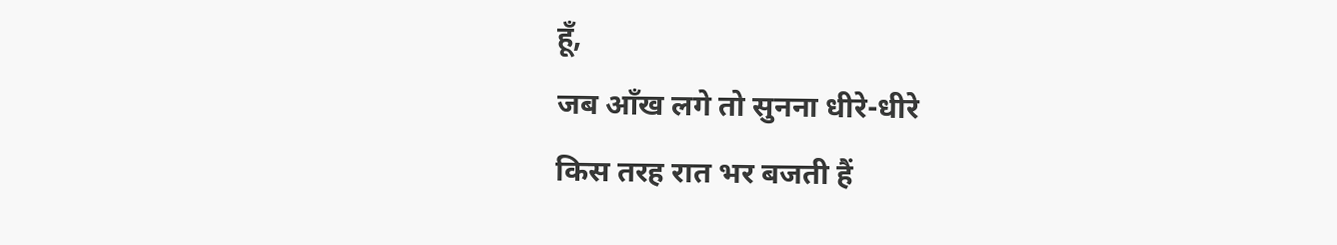हूँ,
जब आँख लगे तो सुनना धीरे-धीरे
किस तरह रात भर बजती हैं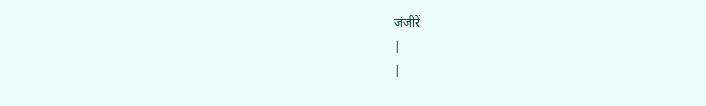जंजीरें
|
|